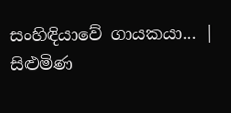සංහිඳියාවේ ගායකයා... | සිළුමිණ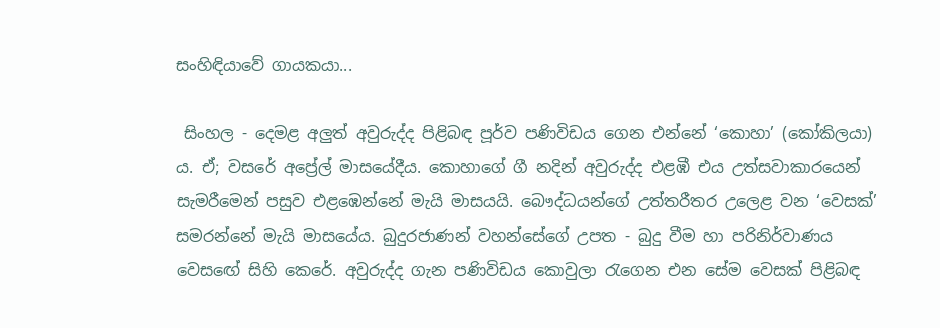සංහිඳියාවේ ගායකයා...

 සිංහල - දෙමළ අලුත් අවුරුද්ද පිළිබඳ පූර්ව පණිවිඩය ගෙන එන්නේ ‘කොහා’ (කෝකිලයා) ය. ඒ; වසරේ අප්‍රේල් මාසයේදීය. කොහාගේ ගී නදින් අවුරුද්ද එළඹී එය උත්සවාකාරයෙන් සැමරීමෙන් පසුව එළඹෙන්නේ මැයි මාසයයි. බෞද්ධයන්ගේ උත්තරීතර උලෙළ වන ‘වෙසක්’ සමරන්නේ මැයි මාසයේය. බුදුරජාණන් වහන්සේගේ උපත - බුදු වීම හා පරිනිර්වාණය වෙස‍‍ඟේ සිහි කෙරේ. අවුරුද්ද ගැන පණිවිඩය කොවුලා රැගෙන එන සේම වෙසක් පිළිබඳ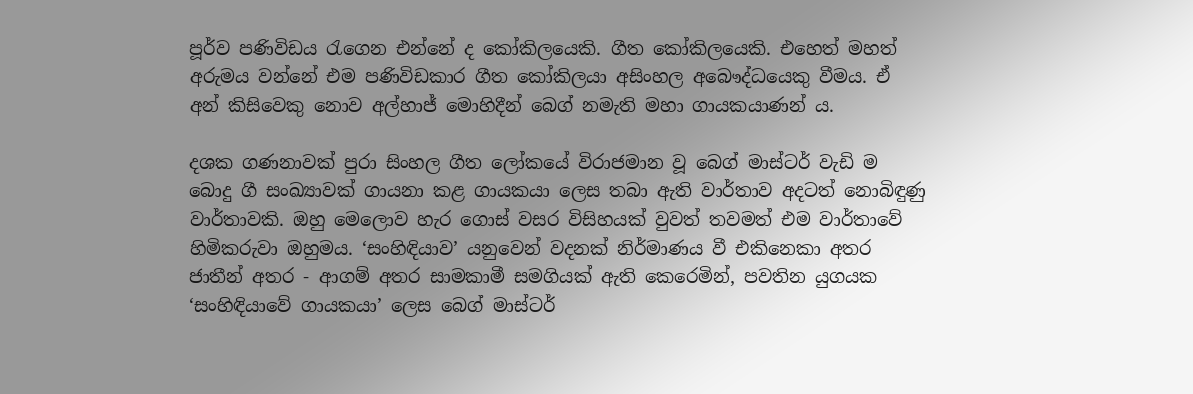පූර්ව පණිවිඩය රැගෙන එන්නේ ද කෝකිලයෙකි. ගීත කෝකිලයෙකි. එහෙත් මහත් අරුමය වන්නේ එම පණිවිඩකාර ගීත කෝකිලයා අසිංහල අබෞද්ධයෙකු වීමය. ඒ අන් කිසිවෙකු නොව අල්හාජ් මොහිදීන් බෙග් නමැති මහා ගායකයාණන් ය.

දශක ගණනාවක් පුරා සිංහල ගීත ලෝකයේ විරාජමාන වූ බෙග් මාස්ටර් වැඩි ම බොදු ගී සංඛ්‍යාවක් ගායනා කළ ගායකයා ලෙස තබා ඇති වාර්තාව අදටත් නොබිඳුණු වාර්තාවකි. ඔහු මෙලොව හැර ගොස් වසර විසිහයක් වුවත් තවමත් එම වාර්තාවේ හිමිකරුවා ඔහුමය. ‘සංහිඳියාව’ යනුවෙන් වදනක් නිර්මාණය වී එකිනෙකා අතර ජාතීන් අතර - ආගම් අතර සාමකාමී සමගියක් ඇති කෙරෙමින්, පවතින යුගයක ‘සංහිඳියාවේ ගායකයා’ ලෙස බෙග් මාස්ටර්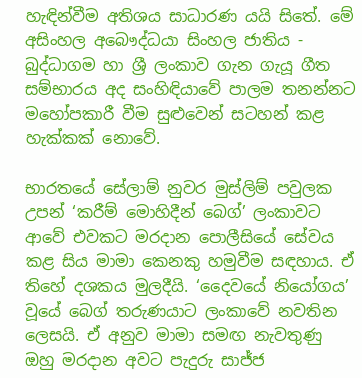හැඳින්වීම අතිශය සාධාරණ යයි සිතේ. මේ අසිංහල අබෞද්ධයා සිංහල ජාතිය - බුද්ධාගම හා ශ්‍රී ලංකාව ගැන ගැයූ ගීත සම්භාරය අද සංහිඳියාවේ පාලම තනන්නට මහෝපකාරී වීම සුළුවෙන් සටහන් කළ හැක්කක් නොවේ.

භාරතයේ සේලාම් නුවර මුස්ලිම් පවුලක උපන් ‘කරීම් මොහිදීන් බෙග්’ ලංකාවට ආවේ එවකට මරදාන පොලීසියේ සේවය කළ සිය මාමා කෙනකු හමුවීම සඳහාය. ඒ තිහේ දශකය මුලදීයි. ‘දෛවයේ නියෝගය’ වූයේ බෙග් තරුණයාට ලංකාවේ නවතින ලෙසයි. ඒ අනුව මාමා සමඟ නැවතුණු ඔහු මරදාන අවට පැදුරු සාජ්ජ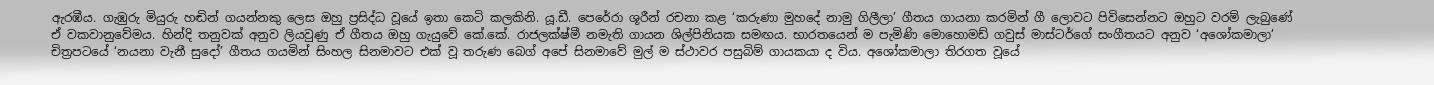ඇරඹීය. ගැඹුරු මියුරු හඬින් ගයන්නකු ලෙස ඔහු ප්‍රසිද්ධ වූයේ ඉතා‍ කෙටි කලකිනි. යූ.ඩී. පෙරේරා ශූරීන් රචනා කළ ‘කරුණා මුහදේ නාමු ගිලීලා’ ගීතය ගායනා කරමින් ගී ලොවට පිවිසෙන්නට ඔහුට වරම් ලැබුණේ ඒ වකවානුවේමය. හින්දි තනුවක් අනුව ලියවුණු ඒ ගීතය ඔහු ගැයුවේ කේ.කේ. රාජලක්ෂ්මී නමැති ගායන ශිල්පිනියක සමඟය. භාරතයෙන් ම පැමිණි මොහොමඩ් ගවුස් මාස්ටර්ගේ සංගීතයට අනුව ‘අශෝකමාලා’ චිත්‍රපටයේ ‘නයනා වැනී සුදෝ’ ගීතය ගයමින් සිංහල සිනමාවට එක් වූ තරුණ බෙග් අපේ සිනමාවේ මුල් ම ස්ථාවර පසුබිම් ගායකයා ද විය. අශෝකමාලා තිරගත වූයේ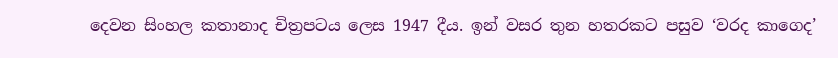දෙවන සිංහල කතානාද චිත්‍රපටය ලෙස 1947 දීය. ඉන් වසර තුන හතරකට පසුව ‘වරද කාගෙද’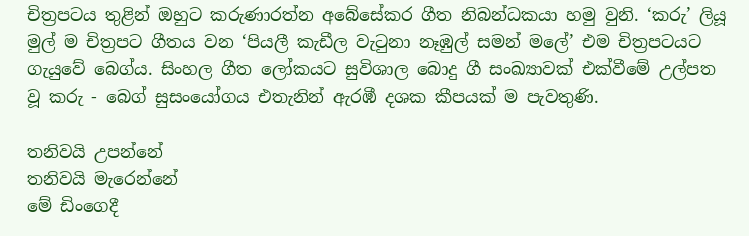චිත්‍රපටය තුළින් ඔහුට කරුණාරත්න අබේසේකර ගීත නිබන්ධකයා හමු වුනි. ‘කරු’ ලියූ මුල් ම චිත්‍රපට ගීතය වන ‘පියලී කැඩීල වැටුනා නෑඹුල් සමන් මලේ’ එම චිත්‍රපටයට ගැයුවේ බෙග්ය. සිංහල ගීත ලෝකයට සුවිශාල බොදු ගී සංඛ්‍යාවක් එක්වීමේ උල්පත වූ කරු - බෙග් සුසංයෝගය එතැනින් ඇරඹී දශක කීපයක් ම පැවතුණි.

තනිවයි උපන්නේ
තනිවයි මැරෙන්නේ
මේ ඩිංගෙදී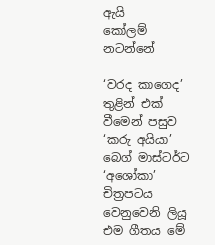ඇයි
කෝලම් නටන්නේ

‘වරද කා‍ගෙද’ තුළින් එක් වීමෙන් පසුව ‘කරු අයියා’ බෙග් මාස්ටර්ට ‘අශෝකා’ චිත්‍රපටය වෙනුවෙනි ලියූ එම ගීතය මේ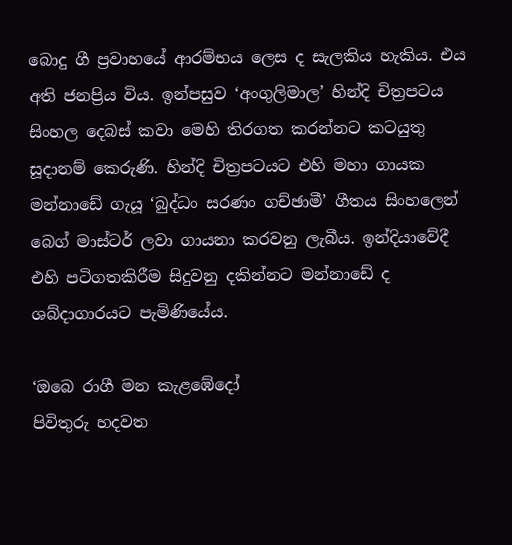බොදු ගී ප්‍රවාහයේ ආරම්භය ලෙස ද සැලකිය හැකිය. එය අති ජනප්‍රිය විය. ඉන්පසුව ‘අංගුලිමාල’ හින්දි චිත්‍රපටය සිංහල දෙබස් කවා මෙහි තිරගත කරන්නට කටයුතු සූදානම් කෙරුණි. හින්දි චිත්‍රපටයට එහි මහා ගායක මන්නාඩේ ගැයූ ‘බුද්ධං සරණං ගච්ඡාමී’ ගීතය සිංහලෙන් බෙග් මාස්ටර් ලවා ගායනා කරවනු ලැබීය. ඉන්දියාවේදී එහි පටිගතකිරීම සිදුවනු දකින්නට මන්නාඩේ ද ශබ්දාගාරයට පැමිණියේය.

‘ඔබෙ රාගී මන කැළඹේදෝ
පිවිතුරු හදවත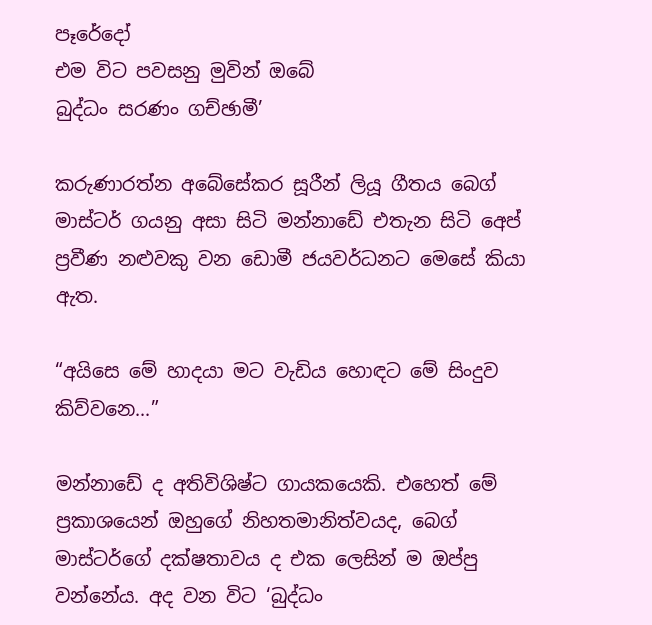පෑරේදෝ
එම විට පවසනු මුවින් ඔබේ
බුද්ධං සරණං ගච්ඡාමී’

කරුණාරත්න අබේසේකර සූරීන් ලියූ ගීතය බෙග් මාස්ටර් ගයනු අසා සිටි මන්නාඩේ එතැන සිටි අ‍ෙප් ප්‍රවීණ නළුවකු වන ඩොමී ජයවර්ධනට මෙසේ කියා ඇත.

“අයිසෙ මේ හාදයා මට වැඩිය හොඳට මේ සිංදුව කිව්වනෙ...”

මන්නාඩේ ද අතිවිශිෂ්ට ගායකයෙකි. එහෙත් මේ ප්‍රකාශයෙන් ඔහුගේ නිහතමානිත්වයද, බෙග් මාස්ටර්ගේ දක්ෂතාවය ද එක ලෙසින් ම ඔප්පු වන්නේය. අද වන විට ‘බුද්ධං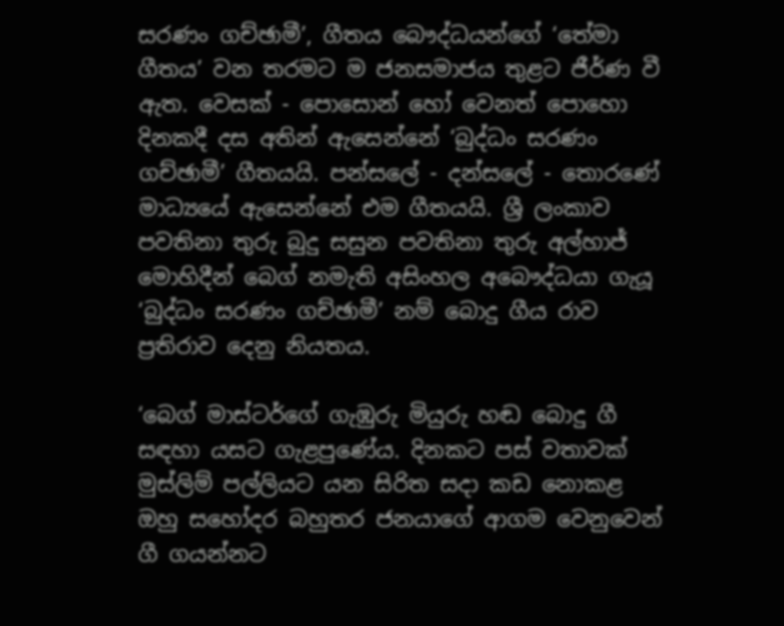සරණං ගච්ඡාමී’, ගීතය බෞද්ධයන්ගේ ‘තේමා ගීතය’ වන තරමට ම ජනසමාජය තුළට ජීර්ණ වී ඇත. වෙසක් - පොසොන් හෝ වෙනත් පොහො දිනකදී දස අතින් ඇසෙන්නේ ‘බුද්ධං සරණං ගච්ඡාමී’ ගීතයයි. පන්සලේ - දන්සලේ - තොරණේ මාධ්‍යයේ ඇසෙන්නේ එම ගීතයයි. ශ්‍රී ලංකාව පවතිනා තුරු බුදු සසුන පවතිනා තුරු අල්හාජ් මොහිදීන් බෙග් නමැති අසිංහල අබෞද්ධයා ගැයූ ‘බුද්ධං සරණං ගච්ඡාමී’ නම් බොදු ගීය රාව ප්‍රතිරාව දෙනු නියතය.

‘බෙග් මාස්ටර්ගේ ගැඹුරු මියුරු හඬ බොදු ගී සඳහා යසට ගැළපුණේය. දිනකට පස් වතාවක් මුස්ලිම් පල්ලියට යන සිරිත සදා කඩ නොකළ ඔහු සහෝදර බහුතර ජනයාගේ ආගම වෙනුවෙන් ගී ගයන්නට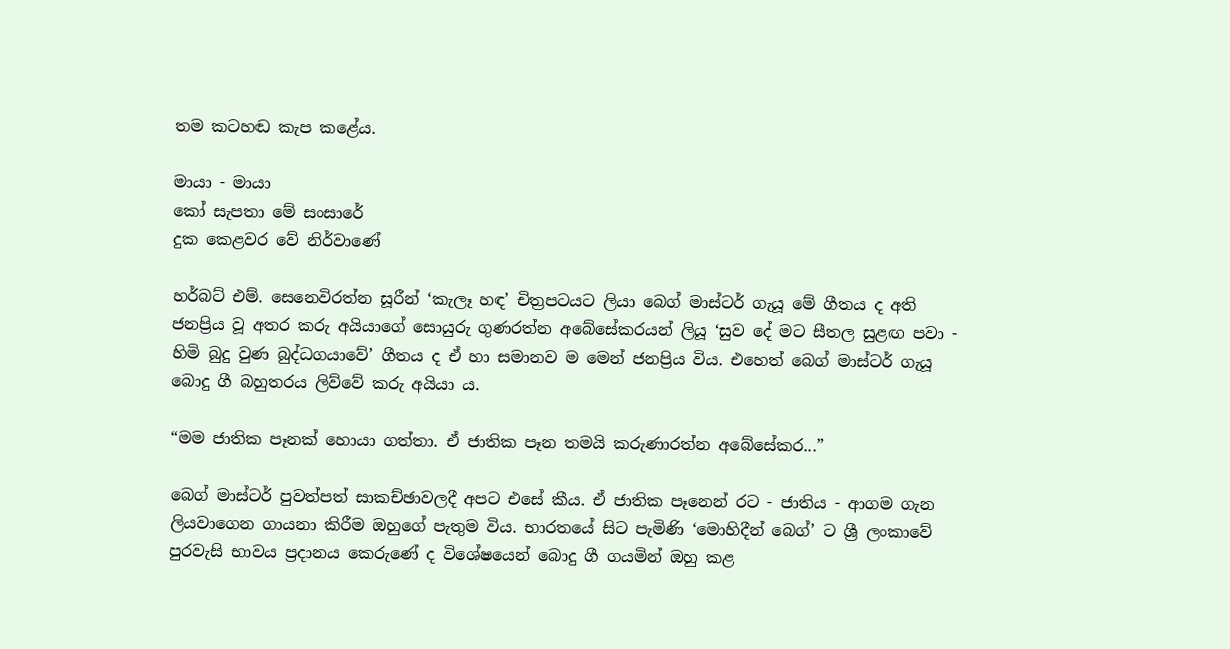තම කටහඬ කැප කළේය.

මායා - මායා
කෝ සැපතා මේ සංසාරේ
දුක කෙළවර වේ නිර්වාණේ

හර්බට් එම්. සෙනෙවිරත්න සූරීන් ‘කැලෑ හඳ’ චිත්‍රපටයට ලියා බෙග් මාස්ටර් ගැයූ මේ ගීතය ද අති ජනප්‍රිය වූ අතර කරු අයියාගේ සොයුරු ගුණරත්න අබේසේකරයන් ලියූ ‘සුව දේ මට සීතල සුළඟ පවා - හිමි බුදු වුණ බුද්ධගයාවේ’ ගීතය ද ඒ හා සමානව ම මෙන් ජනප්‍රිය විය. එහෙත් බෙග් මාස්ටර් ගැයූ බොදු ගී බහුතරය ලිව්වේ කරු අයියා ය.

“මම ජාතික පෑනක් හොයා ගත්තා. ඒ ජාතික පෑන තමයි කරුණාරත්න අබේසේකර...”

බෙග් මාස්ටර් පුවත්පත් සාකච්ඡාවලදී අපට එසේ කීය. ඒ ජාතික පෑනෙන් රට - ජාතිය - ආගම ගැන ලියවාගෙන ගායනා කිරීම ඔහුගේ පැතුම විය. භාරතයේ සිට පැමිණි ‘මොහිදීන් බෙග්’ ට ශ්‍රී ලංකාවේ පුරවැසි භාවය ප්‍රදානය කෙරුණේ ද විශේෂයෙන් බොදු ගී ගයමින් ඔහු කළ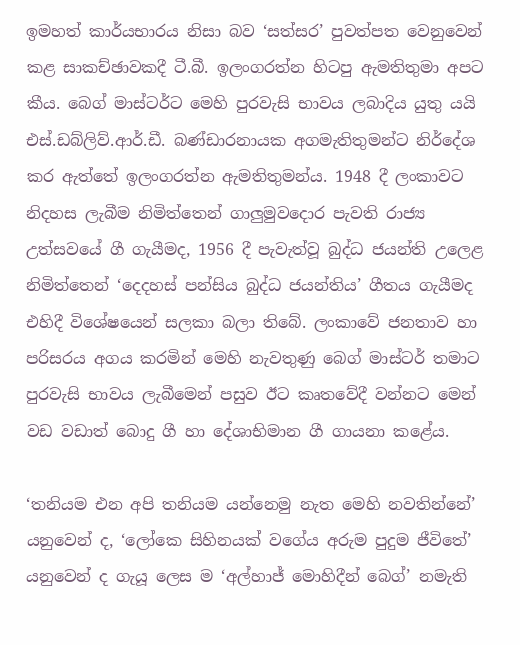ඉමහත් කාර්යභාරය නිසා බව ‘සත්සර’ පුවත්පත වෙනුවෙන් කළ සාකච්ඡාවකදී ටී.බී. ඉලංගරත්න හිටපු ඇමතිතුමා අපට කීය. බෙග් මාස්ටර්ට මෙහි පුරවැසි භාවය ලබාදිය යුතු යයි එස්.ඩබ්ලිව්.ආර්.ඩී. බණ්ඩාරනායක අගමැතිතුමන්ට නිර්දේශ කර ඇත්තේ ඉලංගරත්න ඇමතිතුමන්ය. 1948 දී ලංකාවට නිදහස ලැබීම නිමිත්තෙන් ගාලුමුව‍දොර පැවති රාජ්‍ය උත්සවයේ ගී ගැයීමද, 1956 දී පැවැත්වූ බුද්ධ ජයන්ති උලෙළ නිමිත්තෙන් ‘දෙදහස් පන්සිය බුද්ධ ජයන්තිය’ ගීතය ගැයීමද එහිදී විශේෂයෙන් සලකා බලා තිබේ. ලංකාවේ ජනතාව හා පරිසරය අගය කරමින් මෙහි නැවතුණු බෙග් මාස්ටර් තමාට පුරවැසි භාවය ලැබීමෙන් පසුව ඊට කෘතවේදී වන්නට මෙන් වඩ වඩාත් බොදු ගී හා දේශාභිමාන ගී ගායනා කළේය.

‘තනියම එන අපි තනියම යන්නෙමු නැත මෙහි නවතින්නේ’ යනුවෙන් ද, ‘ලෝකෙ සිහිනයක් වගේය අරුම පුදුම ජීවිතේ’ යනුවෙන් ද ගැයූ ලෙස ම ‘අල්හාජ් මොහිදීන් බෙග්’ නමැති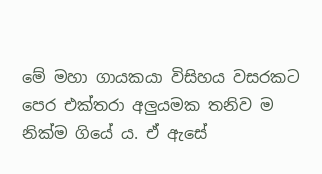මේ මහා ගායකයා විසිහය වසරකට පෙර එක්තරා අලුයමක තනිව ම නික්ම ගියේ ය. ඒ ඇසේ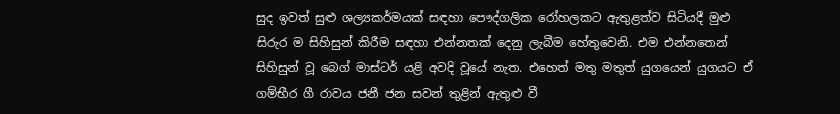සුද ඉවත් සුළු ශල්‍යකර්මයක් සඳහා පෞද්ගලික රෝහලකට ඇතුළත්ව සිටියදී මුළු සිරුර ම සිහිසුන් කිරීම සඳහා එන්නතක් දෙනු ලැබීම හේතුවෙනි. එම එන්නතෙන් සිහිසුන් වූ බෙග් මාස්ටර් යළි අවදි වූයේ නැත. එහෙත් මතු මතුත් යුගයෙන් යුගයට ඒ ගම්භීර ගී රාවය ජනී ජන සවන් තුළින් ඇතුළු වී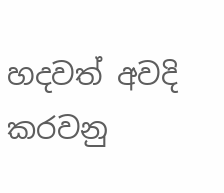හදවත් අවදි කරවනු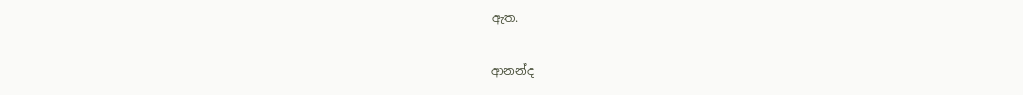ඇත.

ආනන්ද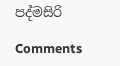පද්මසිරි

Comments